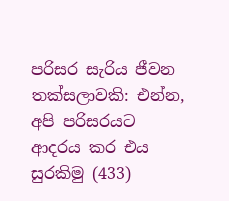පරිසර සැරිය ජීවන තක්සලාවකි: එන්න, අපි පරිසරයට ආදරය කර එය සුරකිමු (433)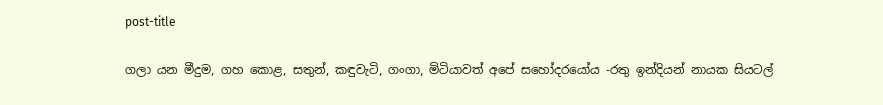post-title

ගලා යන මීදුම, ගහ කොළ, සතුන්, කඳුවැටි, ගංගා, මිටියාවත් අපේ සහෝදරයෝය -රතු ඉන්දියන් නායක සියටල්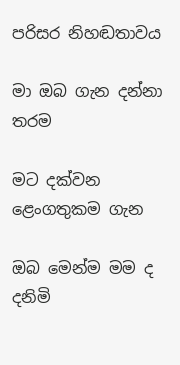පරිසර නිහඬතාවය

මා ඔබ ගැන දන්නා තරම

මට දක්වන ළෙංගතුකම ගැන

ඔබ මෙන්ම මම ද දනිමි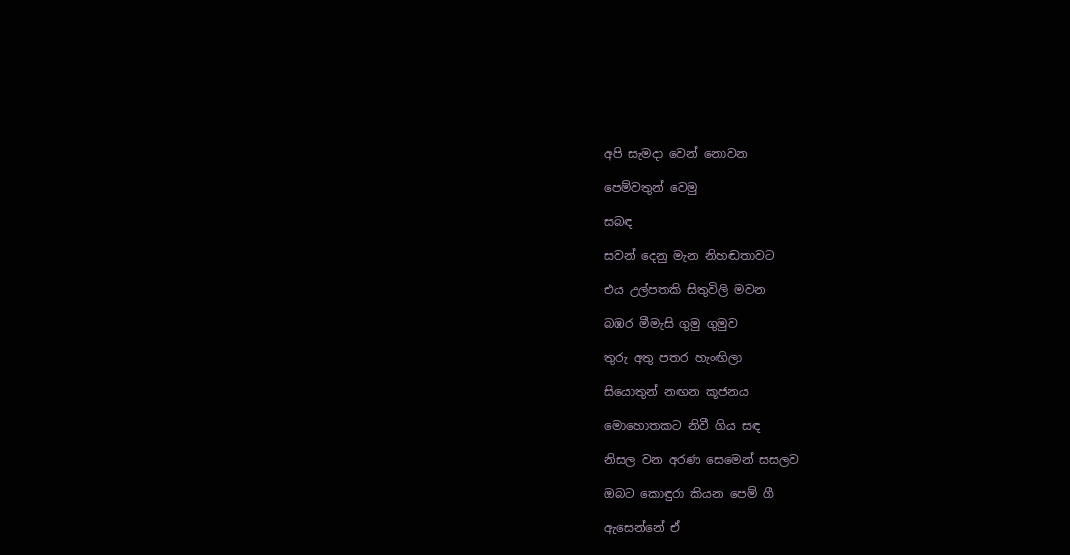අපි සැමදා වෙන් නොවන

පෙම්වතුන් වෙමු

සබඳ

සවන් දෙනු මැන නිහඬතාවට

එය උල්පතකි සිතුවිලි මවන

බඹර මීමැසි ගුමු ගුමුව

තුරු අතු පතර හැංඟිලා

සියොතුන් නඟන කූජනය

මොහොතකට නිවී ගිය සඳ

නිසල වන අරණ සෙමෙන් සසලව

ඔබට කොඳුරා කියන පෙම් ගී

ඇසෙන්නේ ඒ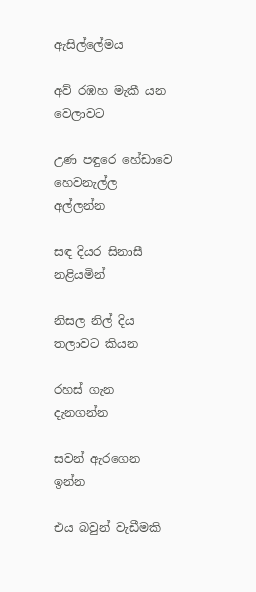ඇසිල්ලේමය

අව් රඹහ මැකී යන වෙලාවට

උණ පඳුරෙ හේඩාවෙ හෙවනැල්ල අල්ලන්න

සඳ දියර සිනාසී නළියමින්

නිසල නිල් දිය තලාවට කියන

රහස් ගැන දැනගන්න

සවන් ඇරගෙන ඉන්න

එය බවුන් වැඩීමකි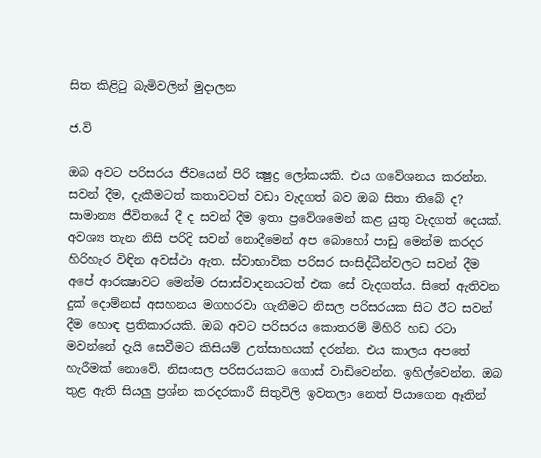සිත කිළිටු බැමිවලින් මුදාලන

ජ.වි

ඔබ අවට පරිසරය ජීවයෙන් පිරි ක්‍ෂුද්‍ර ලෝකයකි. එය ගවේශනය කරන්න. සවන් දීම, දැකීමටත් කතාවටත් වඩා වැදගත් බව ඔබ සිතා තිබේ ද? සාමාන්‍ය ජීවිතයේ දී ද සවන් දීම ඉතා ප්‍රවේශමෙන් කළ යුතු වැදගත් දෙයක්. අවශ්‍ය තැන නිසි පරිදි සවන් නොදීමෙන් අප බොහෝ පාඩු මෙන්ම කරදර හිරිහැර විඳින අවස්ථා ඇත. ස්වාභාවික පරිසර සංසිද්ධීන්වලට සවන් දීම අපේ ආරක්‍ෂාවට මෙන්ම රසාස්වාදනයටත් එක සේ වැදගත්ය. සිතේ ඇතිවන දුක් දොම්නස් අසහනය මගහරවා ගැනීමට නිසල පරිසරයක සිට ඊට සවන් දීම හොඳ ප්‍රතිකාරයකි. ඔබ අවට පරිසරය කොතරම් මිහිරි හඩ රටා මවන්නේ දැයි සෙවීමට කිසියම් උත්සාහයක් දරන්න. එය කාලය අපතේ හැරීමක් නොවේ. නිසංසල පරිසරයකට ගොස් වාඩිවෙන්න. ඉහිල්වෙන්න. ඔබ තුළ ඇති සියලු ප්‍රශ්න කරදරකාරී සිතුවිලි ඉවතලා නෙත් පියාගෙන ඈතින්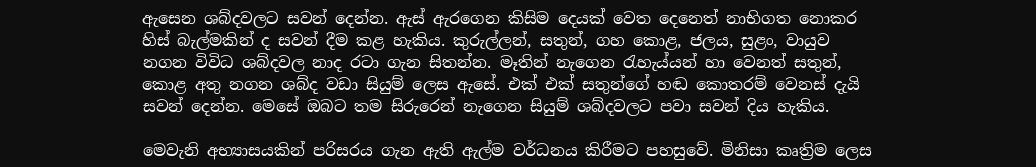ඇසෙන ශබ්දවලට සවන් දෙන්න. ඇස් ඇරගෙන කිසිම දෙයක් වෙත දෙනෙත් නාභිගත නොකර හිස් බැල්මකින් ද සවන් දීම කළ හැකිය. කුරුල්ලන්, සතුන්, ගහ කොළ, ජලය, සුළං, වායුව නගන විවිධ ශබ්දවල නාද රටා ගැන සිතන්න. මෑතින් නැගෙන රැහැය්යන් හා වෙනත් සතුන්, කොළ අතු නගන ශබ්ද වඩා සියුම් ලෙස ඇසේ. එක් එක් සතුන්ගේ හඬ කොතරම් වෙනස් දැයි සවන් දෙන්න. මෙසේ ඔබට තම සිරුරෙන් නැගෙන සියුම් ශබ්දවලට පවා සවන් දිය හැකිය.

මෙවැනි අභ්‍යාසයකින් පරිසරය ගැන ඇති ඇල්ම වර්ධනය කිරීමට පහසුවේ. මිනිසා කෘත්‍රිම ලෙස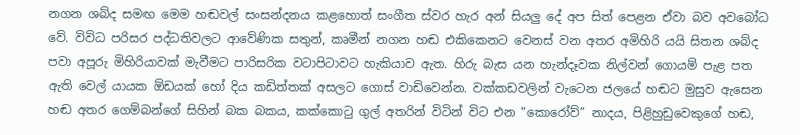නගන ශබ්ද සමඟ මෙම හඬවල් සංසන්දනය කළහොත් සංගීත ස්වර හැර අන් සියලු දේ අප සිත් පෙළන ඒවා බව අවබෝධ වේ. විවිධ පරිසර පද්ධතිවලට ආවේණික සතුන්, කෘමීන් නගන හඬ එකිකෙනට වෙනස් වන අතර අමිහිරි යයි සිතන ශබ්ද පවා අපූරු මිහිරියාවක් මැවීමට පාරිසරික වටාපිටාවට හැකියාව ඇත. හිරු බැස යන හැන්දෑවක නිල්වන් ගොයම් පැළ පත ඇති වෙල් යායක ඕඩයක් හෝ දිය කඩිත්තක් අසලට ගොස් වාඩිවෙන්න. වක්කඩවලින් වැටෙන ජලයේ හඬට මුසුව ඇසෙන හඬ අතර ගෙම්බන්ගේ සිහින් බක බකය, කක්කොටු ගුල් අතරින් විටින් විට එන “කොරෝව්” නාදය, පිළිහුඩුවෙකුගේ හඬ,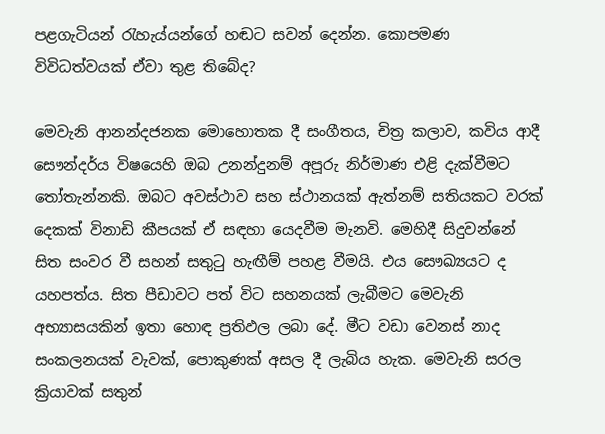පළගැටියන් රැහැය්යන්ගේ හඬට සවන් දෙන්න. කොපමණ විවිධත්වයක් ඒවා තුළ තිබේද?

මෙවැනි ආනන්දජනක මොහොතක දී සංගීතය, චිත්‍ර කලාව, කවිය ආදී සෞන්දර්ය විෂයෙහි ඔබ උනන්දුනම් අපූරු නිර්මාණ එළි දැක්වීමට තෝතැන්නකි. ඔබට අවස්ථාව සහ ස්ථානයක් ඇත්නම් සතියකට වරක් දෙකක් විනාඩි කීපයක් ඒ සඳහා යෙදවීම මැනවි. මෙහිදී සිදුවන්නේ සිත සංවර වී සහන් සතුටු හැඟීම් පහළ වීමයි. එය සෞඛ්‍යයට ද යහපත්ය. සිත පීඩාවට පත් විට සහනයක් ලැබීමට මෙවැනි අභ්‍යාසයකින් ඉතා හොඳ ප්‍රතිඵල ලබා දේ. මීට වඩා වෙනස් නාද සංකලනයක් වැවක්, පොකුණක් අසල දී ලැබිය හැක. මෙවැනි සරල ක්‍රියාවක් සතුන්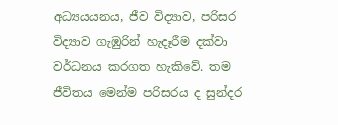අධ්‍යයයනය, ජීව විද්‍යාව, පරිසර විද්‍යාව ගැඹුරින් හැදෑරීම දක්වා වර්ධනය කරගත හැකිවේ. තම ජීවිතය මෙන්ම පරිසරය ද සුන්දර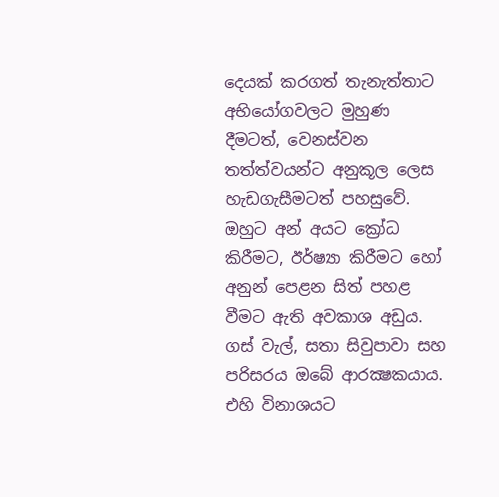දෙයක් කරගත් තැනැත්තාට අභියෝගවලට මුහුණ දීමටත්, වෙනස්වන තත්ත්වයන්ට අනුකූල ලෙස හැඩගැසීමටත් පහසුවේ. ඔහුට අන් අයට ක්‍රෝධ කිරීමට, ඊර්ෂ්‍යා කිරීමට හෝ අනුන් පෙළන සිත් පහළ වීමට ඇති අවකාශ අඩුය.  ගස් වැල්, සතා සිවුපාවා සහ පරිසරය ඔබේ ආරක්‍ෂකයාය. එහි විනාශයට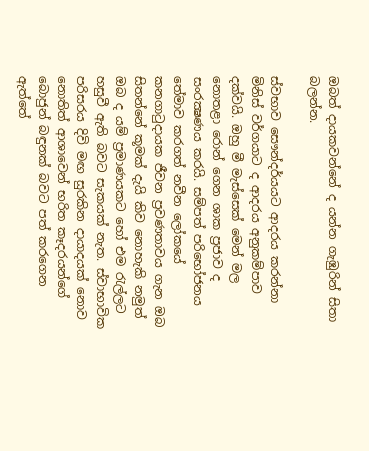ඔබත් දායකවන්නේ ද යන්න ගැඹුරින් සිතා බලන්න.

ස්වභාව සෞන්දර්යයට ආදරය කරන්නා මිනිස් වර්ගයාට ද ආදරය අනුකම්පාව දක්වයි. ඔහු මී මැස්සෙක් මෙන් මල නොතළා රොන් ගෙන ශාක ප්‍රජාව ද සංරක්‍ෂණය කරයි. සම්පත් පරිභෝජනය තේමාව කරගත් නවීන ලෝකයේ කනගාටුදායක ජීවන ප්‍රවණතාවය ගැන ඔබ සිතන්නේ කූමක් දැයි කිව නොහැකි නමුත් ඔබ ද යම් ප්‍රමාණයකට හෝ එම රැල්ලට හසුවී ඇති බවට සැකයක් නැත. ස්වාභාවික පරිසරය දිවි මඟ සුරකින දායාදයක් නොව නොතිත් ආශාවෙන් භරිත කෑදරයන්ගේ බොජුන් බඳුනක් බවට පත් කරගෙන ඇත්තේ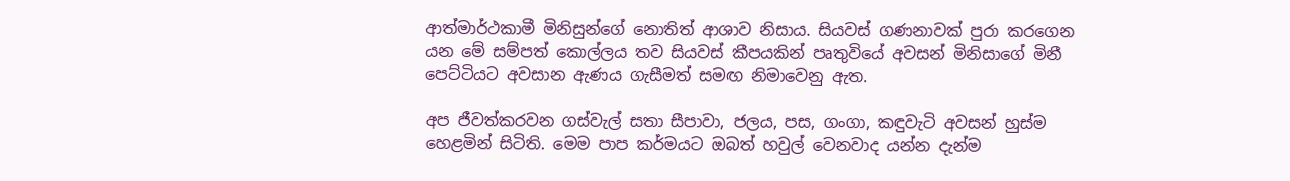ආත්මාර්ථකාමී මිනිසුන්ගේ නොතිත් ආශාව නිසාය. සියවස් ගණනාවක් පුරා කරගෙන යන මේ සම්පත් කොල්ලය තව සියවස් කීපයකින් පෘතුවියේ අවසන් මිනිසාගේ මිනී පෙට්ටියට අවසාන ඇණය ගැසීමත් සමඟ නිමාවෙනු ඇත.

අප ජීවත්කරවන ගස්වැල් සතා සීපාවා, ජලය, පස, ගංගා, කඳුවැටි අවසන් හුස්ම හෙළමින් සිටිති. මෙම පාප කර්මයට ඔබත් හවුල් වෙනවාද යන්න දැන්ම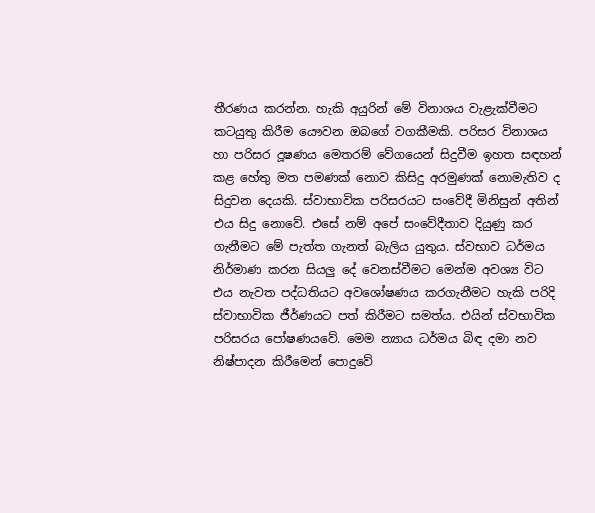තීරණය කරන්න. හැකි අයුරින් මේ විනාශය වැළැක්වීමට කටයුතු කිරීම යෞවන ඔබගේ වගකීමකි. පරිසර විනාශය හා පරිසර දූෂණය මෙතරම් වේගයෙන් සිදුවීම ඉහත සඳහන් කළ හේතු මත පමණක් නොව කිසිදු අරමුණක් නොමැතිව ද සිදුවන දෙයකි. ස්වාභාවික පරිසරයට සංවේදී මිනිසුන් අතින් එය සිදු නොවේ. එසේ නම් අපේ සංවේදීතාව දියුණු කර ගැනීමට මේ පැත්ත ගැනත් බැලිය යුතුය. ස්වභාව ධර්මය නිර්මාණ කරන සියලු දේ වෙනස්වීමට මෙන්ම අවශ්‍ය විට එය නැවත පද්ධතියට අවශෝෂණය කරගැනීමට හැකි පරිදි ස්වාභාවික ජීර්ණයට පත් කිරීමට සමත්ය. එයින් ස්වභාවික පරිසරය පෝෂණයවේ. මෙම න්‍යාය ධර්මය බිඳ දමා නව නිෂ්පාදන කිරීමෙන් පොදුවේ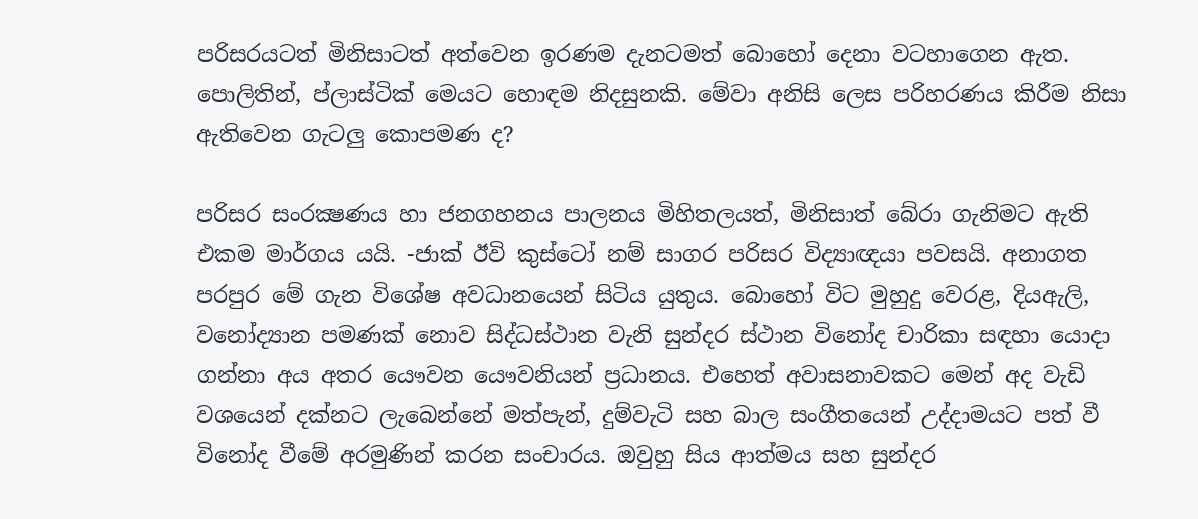පරිසරයටත් මිනිසාටත් අත්වෙන ඉරණම දැනටමත් බොහෝ දෙනා වටහාගෙන ඇත. පොලිතින්, ප්ලාස්ටික් මෙයට හොඳම නිදසුනකි. මේවා අනිසි ලෙස පරිහරණය කිරීම නිසා ඇතිවෙන ගැටලු කොපමණ ද?

පරිසර සංරක්‍ෂණය හා ජනගහනය පාලනය මිහිතලයත්, මිනිසාත් බේරා ගැනිමට ඇති එකම මාර්ගය යයි. -ජාක් ඊවි කුස්ටෝ නම් සාගර පරිසර විද්‍යාඥයා පවසයි. අනාගත පරපුර මේ ගැන විශේෂ අවධානයෙන් සිටිය යුතුය. බොහෝ විට මුහුදු වෙරළ, දියඇලි, වනෝද්‍යාන පමණක් නොව සිද්ධස්ථාන වැනි සුන්දර ස්ථාන විනෝද චාරිකා සඳහා යොදා ගන්නා අය අතර යෞවන යෞවනියන් ප්‍රධානය. එහෙත් අවාසනාවකට මෙන් අද වැඩි වශයෙන් දක්නට ලැබෙන්නේ මත්පැන්, දුම්වැටි සහ බාල සංගීතයෙන් උද්දාමයට පත් වී විනෝද වීමේ අරමුණින් කරන සංචාරය. ඔවුහු සිය ආත්මය සහ සුන්දර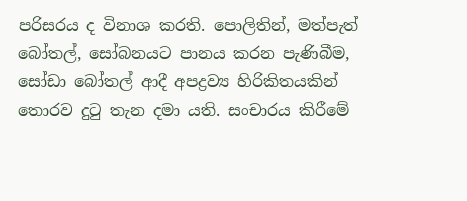පරිසරය ද විනාශ කරති. පොලිතින්, මත්පැත් බෝතල්, සෝබනයට පානය කරන පැණිබීම, සෝඩා බෝතල් ආදී අපද්‍රව්‍ය හිරිකිතයකින් තොරව දුටු තැන දමා යති. සංචාරය කිරීමේ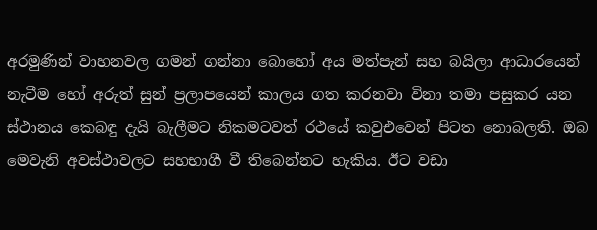අරමුණින් වාහනවල ගමන් ගන්නා බොහෝ අය මත්පැන් සහ බයිලා ආධාරයෙන් නැටීම හෝ අරුත් සුන් ප්‍රලාපයෙන් කාලය ගත කරනවා විනා තමා පසුකර යන ස්ථානය කෙබඳු දැයි බැලීමට නිකමටවත් රථයේ කවුඑවෙන් පිටත නොබලති. ඔබ මෙවැනි අවස්ථාවලට සහභාගී වී තිබෙන්නට හැකිය. ඊට වඩා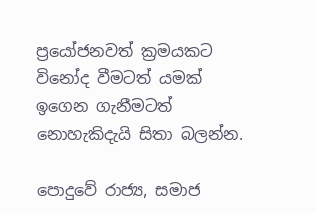ප්‍රයෝජනවත් ක්‍රමයකට විනෝද වීමටත් යමක් ඉගෙන ගැනීමටත් නොහැකිදැයි සිතා බලන්න.

පොදුවේ රාජ්‍ය, සමාජ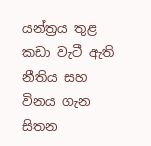යන්ත්‍රය තුළ කඩා වැටී ඇති නීතිය සහ විනය ගැන සිතන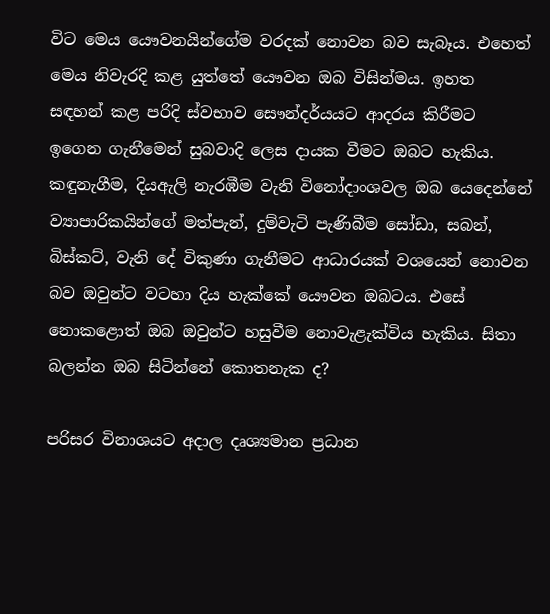විට මෙය යෞවනයින්ගේම වරදක් නොවන බව සැබෑය. එහෙත් මෙය නිවැරදි කළ යුත්තේ යෞවන ඔබ විසින්මය. ඉහත සඳහන් කළ පරිදි ස්වභාව සෞන්දර්යයට ආදරය කිරීමට ඉගෙන ගැනීමෙන් සුබවාදි ලෙස දායක වීමට ඔබට හැකිය. කඳුනැගීම, දියඇලි නැරඹීම වැනි විනෝදාංශවල ඔබ යෙදෙන්නේ ව්‍යාපාරිකයින්ගේ මත්පැන්, දුම්වැටි පැණිබීම සෝඩා, සබන්, බිස්කට්, වැනි දේ විකුණා ගැනීමට ආධාරයක් වශයෙන් නොවන බව ඔවුන්ට වටහා දිය හැක්කේ යෞවන ඔබටය. එසේ නොකළොත් ඔබ ඔවුන්ට හසුවීම නොවැළැක්විය හැකිය. සිතා බලන්න ඔබ සිටින්නේ කොතනැක ද?

පරිසර විනාශයට අදාල දෘශ්‍යමාන ප්‍රධාන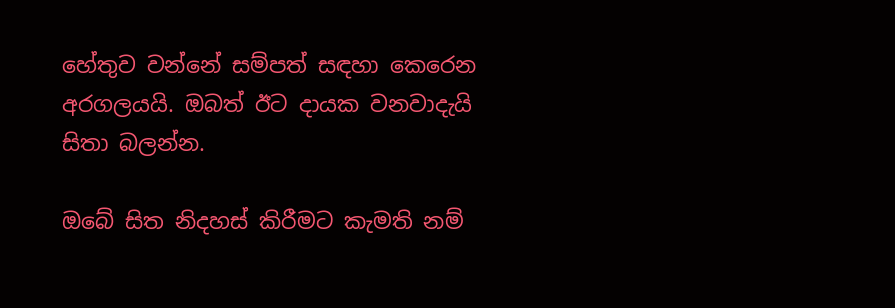හේතුව වන්නේ සම්පත් සඳහා කෙරෙන අරගලයයි. ඔබත් ඊට දායක වනවාදැයි සිතා බලන්න.

ඔබේ සිත නිදහස් කිරීමට කැමති නම්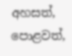අහසත්, පොළවත්,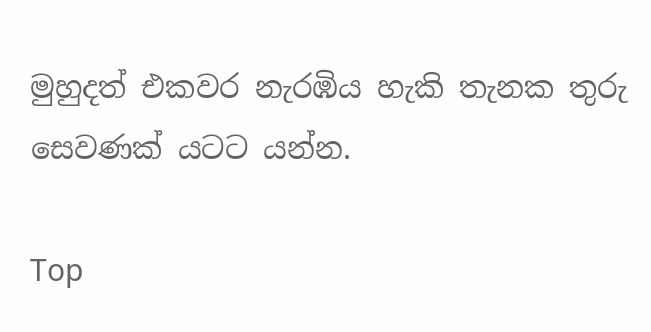මුහුදත් එකවර නැරඹිය හැකි තැනක තුරු සෙවණක් යටට යන්න.

Top